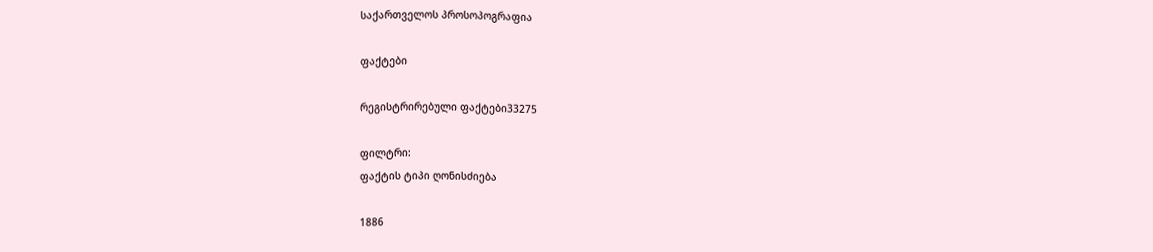საქართველოს პროსოპოგრაფია

ფაქტები

რეგისტრირებული ფაქტები33275

ფილტრი:
ფაქტის ტიპი ღონისძიება

1886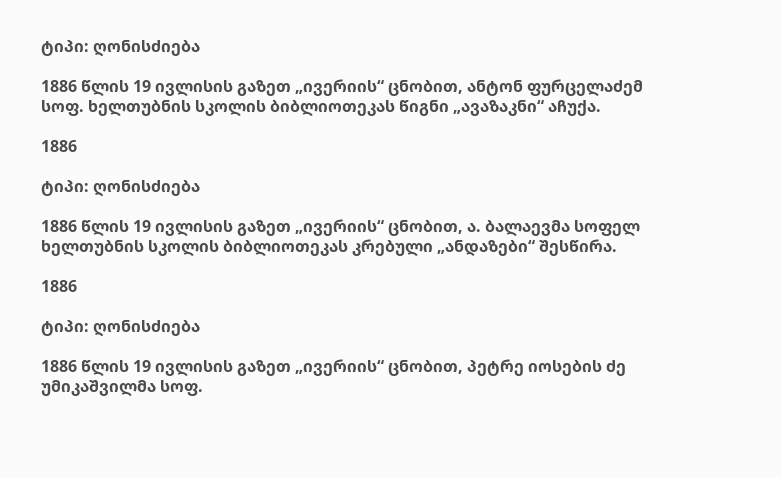ტიპი: ღონისძიება

1886 წლის 19 ივლისის გაზეთ „ივერიის“ ცნობით, ანტონ ფურცელაძემ სოფ. ხელთუბნის სკოლის ბიბლიოთეკას წიგნი „ავაზაკნი“ აჩუქა.

1886

ტიპი: ღონისძიება

1886 წლის 19 ივლისის გაზეთ „ივერიის“ ცნობით, ა. ბალაევმა სოფელ ხელთუბნის სკოლის ბიბლიოთეკას კრებული „ანდაზები“ შესწირა.

1886

ტიპი: ღონისძიება

1886 წლის 19 ივლისის გაზეთ „ივერიის“ ცნობით, პეტრე იოსების ძე უმიკაშვილმა სოფ.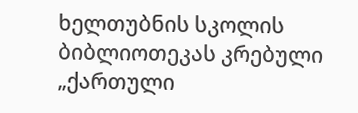ხელთუბნის სკოლის ბიბლიოთეკას კრებული „ქართული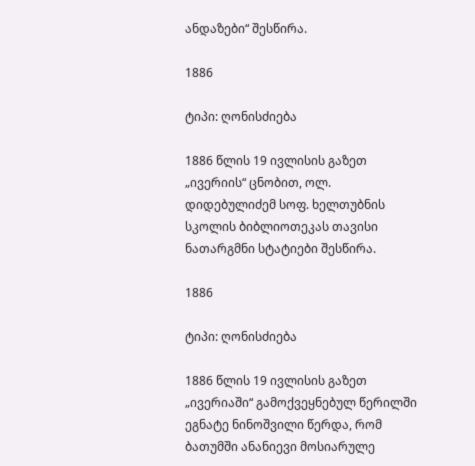ანდაზები“ შესწირა.

1886

ტიპი: ღონისძიება

1886 წლის 19 ივლისის გაზეთ „ივერიის“ ცნობით, ოლ. დიდებულიძემ სოფ. ხელთუბნის სკოლის ბიბლიოთეკას თავისი ნათარგმნი სტატიები შესწირა.

1886

ტიპი: ღონისძიება

1886 წლის 19 ივლისის გაზეთ „ივერიაში“ გამოქვეყნებულ წერილში ეგნატე ნინოშვილი წერდა, რომ ბათუმში ანანიევი მოსიარულე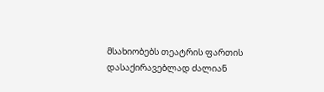მსახიობებს თეატრის ფართის დასაქირავებლად ძალიან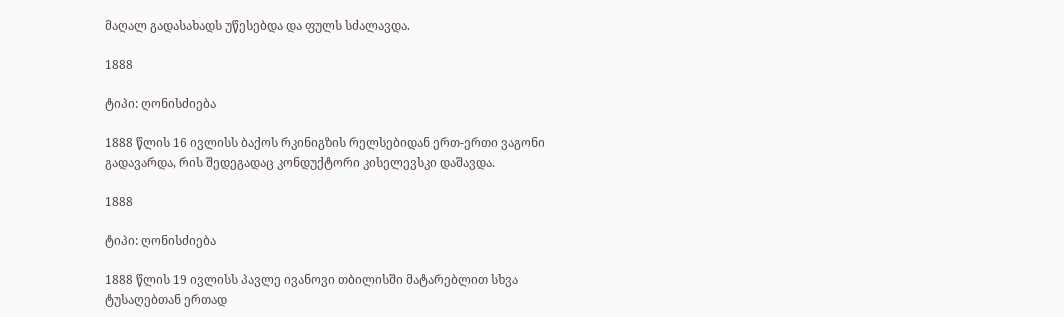მაღალ გადასახადს უწესებდა და ფულს სძალავდა.

1888

ტიპი: ღონისძიება

1888 წლის 16 ივლისს ბაქოს რკინიგზის რელსებიდან ერთ-ერთი ვაგონი გადავარდა, რის შედეგადაც კონდუქტორი კისელევსკი დაშავდა.

1888

ტიპი: ღონისძიება

1888 წლის 19 ივლისს პავლე ივანოვი თბილისში მატარებლით სხვა ტუსაღებთან ერთად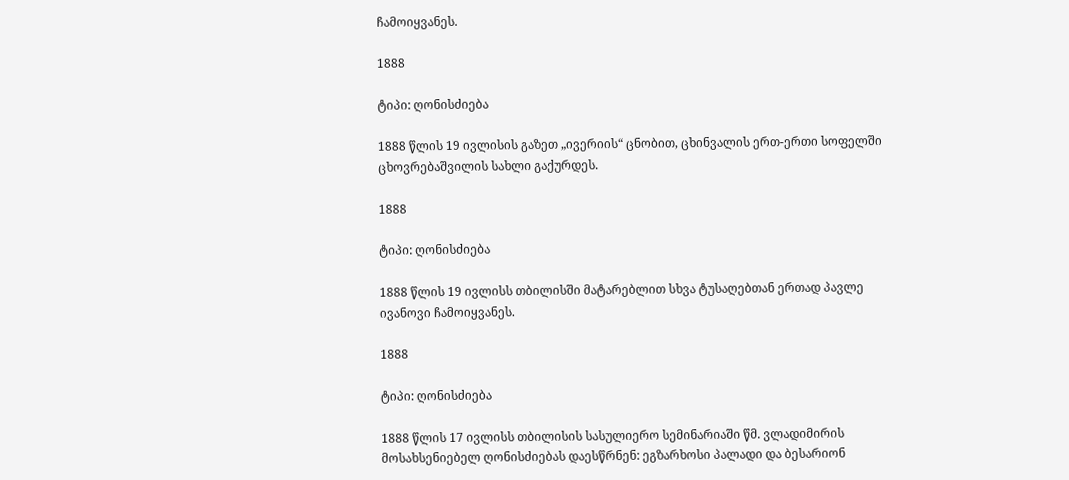ჩამოიყვანეს.

1888

ტიპი: ღონისძიება

1888 წლის 19 ივლისის გაზეთ „ივერიის“ ცნობით, ცხინვალის ერთ-ერთი სოფელში ცხოვრებაშვილის სახლი გაქურდეს.

1888

ტიპი: ღონისძიება

1888 წლის 19 ივლისს თბილისში მატარებლით სხვა ტუსაღებთან ერთად პავლე ივანოვი ჩამოიყვანეს.

1888

ტიპი: ღონისძიება

1888 წლის 17 ივლისს თბილისის სასულიერო სემინარიაში წმ. ვლადიმირის მოსახსენიებელ ღონისძიებას დაესწრნენ: ეგზარხოსი პალადი და ბესარიონ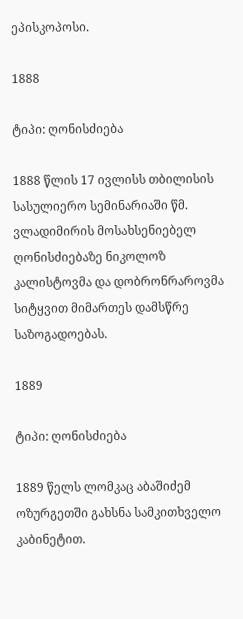ეპისკოპოსი.

1888

ტიპი: ღონისძიება

1888 წლის 17 ივლისს თბილისის სასულიერო სემინარიაში წმ. ვლადიმირის მოსახსენიებელ ღონისძიებაზე ნიკოლოზ კალისტოვმა და დობრონრაროვმა სიტყვით მიმართეს დამსწრე საზოგადოებას.

1889

ტიპი: ღონისძიება

1889 წელს ლომკაც აბაშიძემ ოზურგეთში გახსნა სამკითხველო კაბინეტით.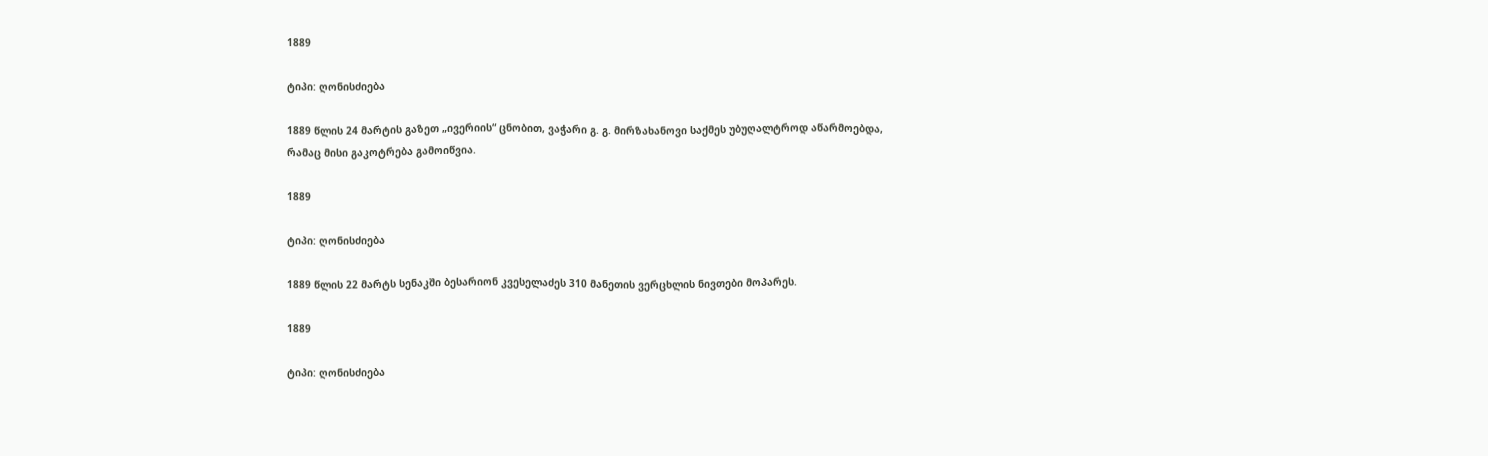1889

ტიპი: ღონისძიება

1889 წლის 24 მარტის გაზეთ „ივერიის“ ცნობით, ვაჭარი გ. გ. მირზახანოვი საქმეს უბუღალტროდ აწარმოებდა, რამაც მისი გაკოტრება გამოიწვია.

1889

ტიპი: ღონისძიება

1889 წლის 22 მარტს სენაკში ბესარიონ კვესელაძეს 310 მანეთის ვერცხლის ნივთები მოპარეს.

1889

ტიპი: ღონისძიება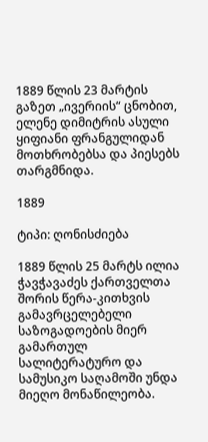1889 წლის 23 მარტის გაზეთ „ივერიის“ ცნობით, ელენე დიმიტრის ასული ყიფიანი ფრანგულიდან მოთხრობებსა და პიესებს თარგმნიდა.

1889

ტიპი: ღონისძიება

1889 წლის 25 მარტს ილია ჭავჭავაძეს ქართველთა შორის წერა-კითხვის გამავრცელებელი საზოგადოების მიერ გამართულ სალიტერატურო და სამუსიკო საღამოში უნდა მიეღო მონაწილეობა.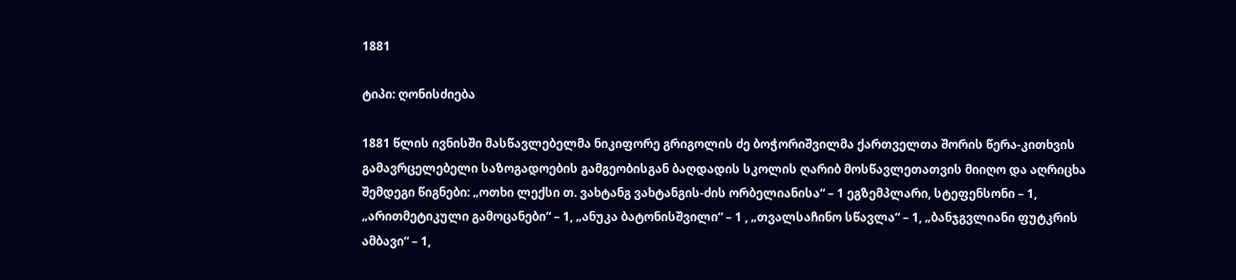1881

ტიპი: ღონისძიება

1881 წლის ივნისში მასწავლებელმა ნიკიფორე გრიგოლის ძე ბოჭორიშვილმა ქართველთა შორის წერა-კითხვის გამავრცელებელი საზოგადოების გამგეობისგან ბაღდადის სკოლის ღარიბ მოსწავლეთათვის მიიღო და აღრიცხა შემდეგი წიგნები: „ოთხი ლექსი თ. ვახტანგ ვახტანგის-ძის ორბელიანისა“ – 1 ეგზემპლარი, სტეფენსონი – 1, „არითმეტიკული გამოცანები“ – 1, „ანუკა ბატონისშვილი“ – 1 , „თვალსაჩინო სწავლა“ – 1, „ბანჯგვლიანი ფუტკრის ამბავი“ – 1,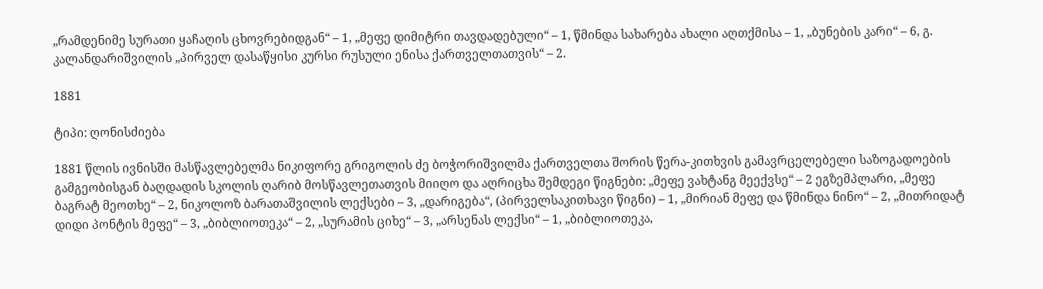„რამდენიმე სურათი ყაჩაღის ცხოვრებიდგან“ – 1, „მეფე დიმიტრი თავდადებული“ – 1, წმინდა სახარება ახალი აღთქმისა – 1, „ბუნების კარი“ – 6, გ. კალანდარიშვილის „პირველ დასაწყისი კურსი რუსული ენისა ქართველთათვის“ – 2.

1881

ტიპი: ღონისძიება

1881 წლის ივნისში მასწავლებელმა ნიკიფორე გრიგოლის ძე ბოჭორიშვილმა ქართველთა შორის წერა-კითხვის გამავრცელებელი საზოგადოების გამგეობისგან ბაღდადის სკოლის ღარიბ მოსწავლეთათვის მიიღო და აღრიცხა შემდეგი წიგნები: „მეფე ვახტანგ მეექვსე“ – 2 ეგზემპლარი, „მეფე ბაგრატ მეოთხე“ – 2, ნიკოლოზ ბარათაშვილის ლექსები – 3, „დარიგება“, (პირველსაკითხავი წიგნი) – 1, „მირიან მეფე და წმინდა ნინო“ – 2, „მითრიდატ დიდი პონტის მეფე“ – 3, „ბიბლიოთეკა“ – 2, „სურამის ციხე“ – 3, „არსენას ლექსი“ – 1, „ბიბლიოთეკა,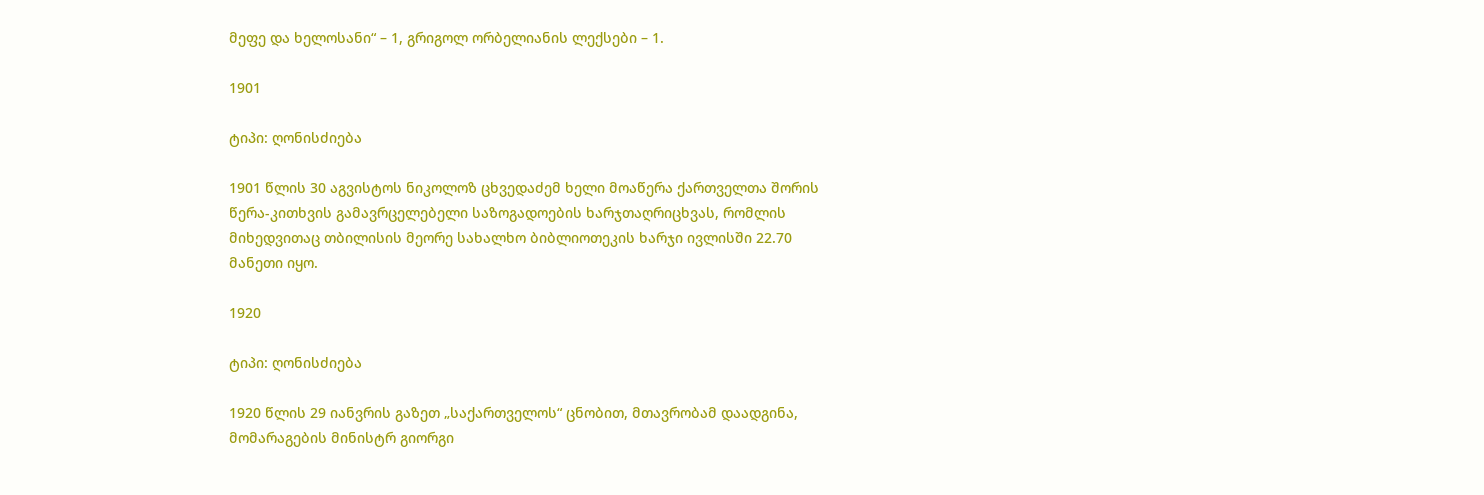მეფე და ხელოსანი“ – 1, გრიგოლ ორბელიანის ლექსები – 1.

1901

ტიპი: ღონისძიება

1901 წლის 30 აგვისტოს ნიკოლოზ ცხვედაძემ ხელი მოაწერა ქართველთა შორის წერა-კითხვის გამავრცელებელი საზოგადოების ხარჯთაღრიცხვას, რომლის მიხედვითაც თბილისის მეორე სახალხო ბიბლიოთეკის ხარჯი ივლისში 22.70 მანეთი იყო.

1920

ტიპი: ღონისძიება

1920 წლის 29 იანვრის გაზეთ „საქართველოს“ ცნობით, მთავრობამ დაადგინა, მომარაგების მინისტრ გიორგი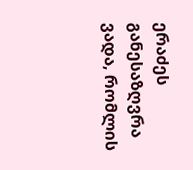ერაძეს განესაზღვრა ვადა, რომლის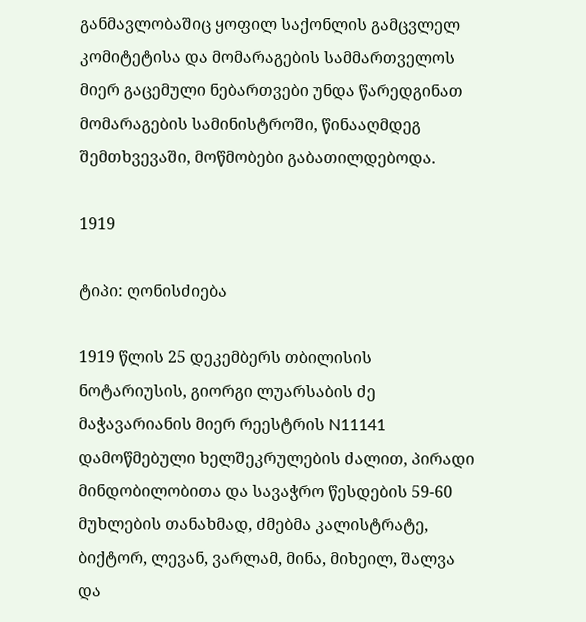განმავლობაშიც ყოფილ საქონლის გამცვლელ კომიტეტისა და მომარაგების სამმართველოს მიერ გაცემული ნებართვები უნდა წარედგინათ მომარაგების სამინისტროში, წინააღმდეგ შემთხვევაში, მოწმობები გაბათილდებოდა.

1919

ტიპი: ღონისძიება

1919 წლის 25 დეკემბერს თბილისის ნოტარიუსის, გიორგი ლუარსაბის ძე მაჭავარიანის მიერ რეესტრის N11141 დამოწმებული ხელშეკრულების ძალით, პირადი მინდობილობითა და სავაჭრო წესდების 59-60 მუხლების თანახმად, ძმებმა კალისტრატე, ბიქტორ, ლევან, ვარლამ, მინა, მიხეილ, შალვა და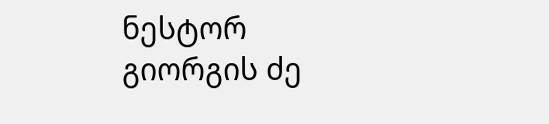ნესტორ გიორგის ძე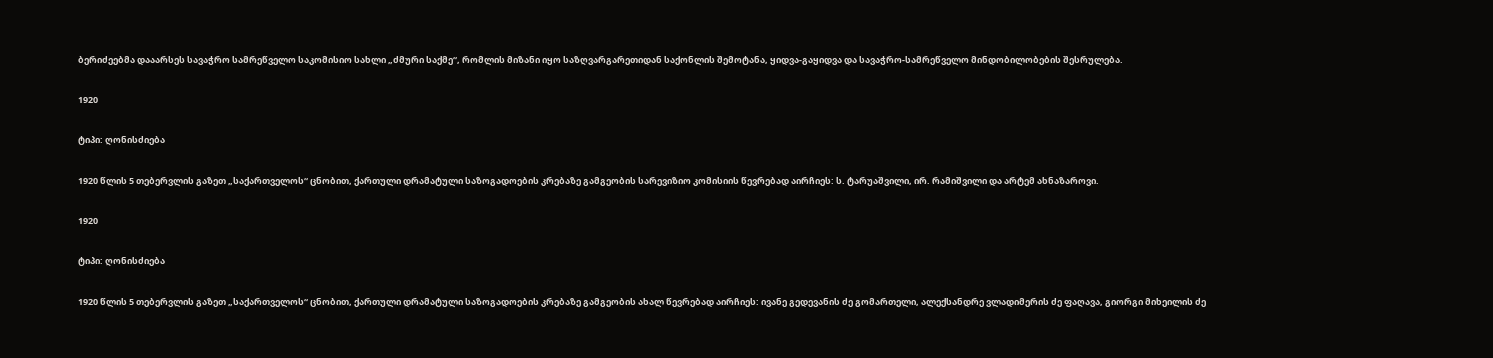ბერიძეებმა დააარსეს სავაჭრო სამრეწველო საკომისიო სახლი „ძმური საქმე“, რომლის მიზანი იყო საზღვარგარეთიდან საქონლის შემოტანა, ყიდვა-გაყიდვა და სავაჭრო-სამრეწველო მინდობილობების შესრულება.

1920

ტიპი: ღონისძიება

1920 წლის 5 თებერვლის გაზეთ „საქართველოს“ ცნობით, ქართული დრამატული საზოგადოების კრებაზე გამგეობის სარევიზიო კომისიის წევრებად აირჩიეს: ს. ტარუაშვილი, ირ. რამიშვილი და არტემ ახნაზაროვი.

1920

ტიპი: ღონისძიება

1920 წლის 5 თებერვლის გაზეთ „საქართველოს“ ცნობით, ქართული დრამატული საზოგადოების კრებაზე გამგეობის ახალ წევრებად აირჩიეს: ივანე გედევანის ძე გომართელი, ალექსანდრე ვლადიმერის ძე ფაღავა, გიორგი მიხეილის ძე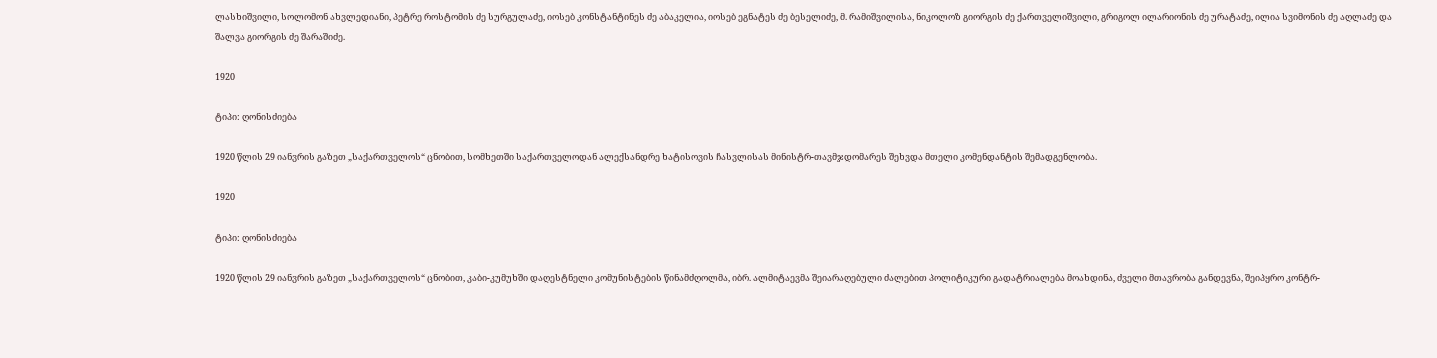ლასხიშვილი, სოლომონ ახვლედიანი, პეტრე როსტომის ძე სურგულაძე, იოსებ კონსტანტინეს ძე აბაკელია, იოსებ ეგნატეს ძე ბესელიძე, მ. რამიშვილისა, ნიკოლოზ გიორგის ძე ქართველიშვილი, გრიგოლ ილარიონის ძე ურატაძე, ილია სვიმონის ძე აღლაძე და შალვა გიორგის ძე შარაშიძე.

1920

ტიპი: ღონისძიება

1920 წლის 29 იანვრის გაზეთ „საქართველოს“ ცნობით, სომხეთში საქართველოდან ალექსანდრე ხატისოვის ჩასვლისას მინისტრ-თავმჯდომარეს შეხვდა მთელი კომენდანტის შემადგენლობა.

1920

ტიპი: ღონისძიება

1920 წლის 29 იანვრის გაზეთ „საქართველოს“ ცნობით, კაბი-კუმუხში დაღესტნელი კომუნისტების წინამძღოლმა, იბრ. ალმიტაევმა შეიარაღებული ძალებით პოლიტიკური გადატრიალება მოახდინა, ძველი მთავრობა განდევნა, შეიპყრო კონტრ-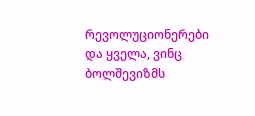რევოლუციონერები და ყველა, ვინც ბოლშევიზმს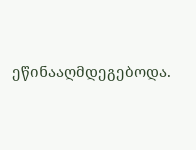ეწინააღმდეგებოდა.